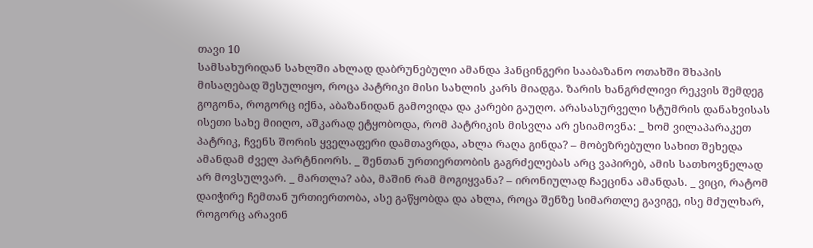თავი 10
სამსახურიდან სახლში ახლად დაბრუნებული ამანდა ჰანცინგერი სააბაზანო ოთახში შხაპის მისაღებად შესულიყო, როცა პატრიკი მისი სახლის კარს მიადგა. ზარის ხანგრძლივი რეკვის შემდეგ გოგონა, როგორც იქნა, აბაზანიდან გამოვიდა და კარები გაუღო. არასასურველი სტუმრის დანახვისას ისეთი სახე მიიღო, აშკარად ეტყობოდა, რომ პატრიკის მისვლა არ ესიამოვნა: _ ხომ ვილაპარაკეთ პატრიკ, ჩვენს შორის ყველაფერი დამთავრდა, ახლა რაღა გინდა? – მობეზრებული სახით შეხედა ამანდამ ძველ პარტნიორს. _ შენთან ურთიერთობის გაგრძელებას არც ვაპირებ, ამის სათხოვნელად არ მოვსულვარ. _ მართლა? აბა, მაშინ რამ მოგიყვანა? – ირონიულად ჩაეცინა ამანდას. _ ვიცი, რატომ დაიჭირე ჩემთან ურთიერთობა, ასე გაწყობდა და ახლა, როცა შენზე სიმართლე გავიგე, ისე მძულხარ, როგორც არავინ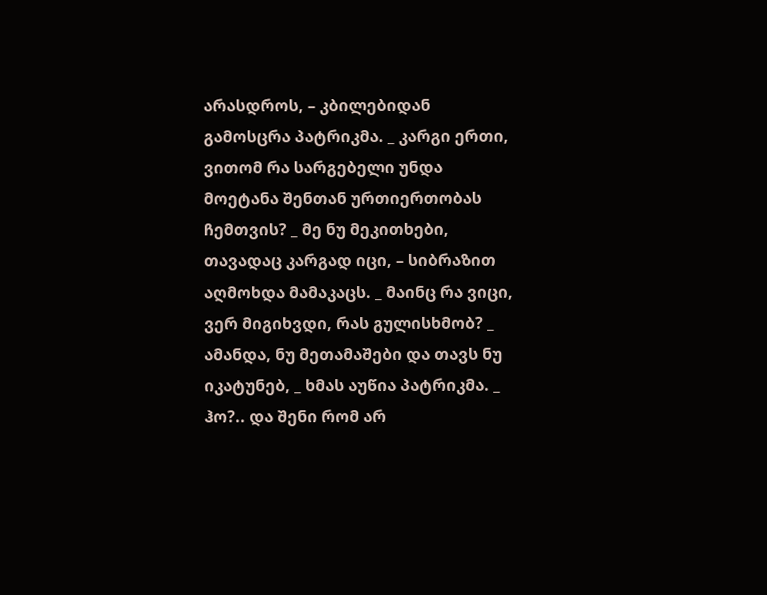არასდროს, – კბილებიდან გამოსცრა პატრიკმა. _ კარგი ერთი, ვითომ რა სარგებელი უნდა მოეტანა შენთან ურთიერთობას ჩემთვის? _ მე ნუ მეკითხები, თავადაც კარგად იცი, – სიბრაზით აღმოხდა მამაკაცს. _ მაინც რა ვიცი, ვერ მიგიხვდი, რას გულისხმობ? _ ამანდა, ნუ მეთამაშები და თავს ნუ იკატუნებ, _ ხმას აუწია პატრიკმა. _ ჰო?.. და შენი რომ არ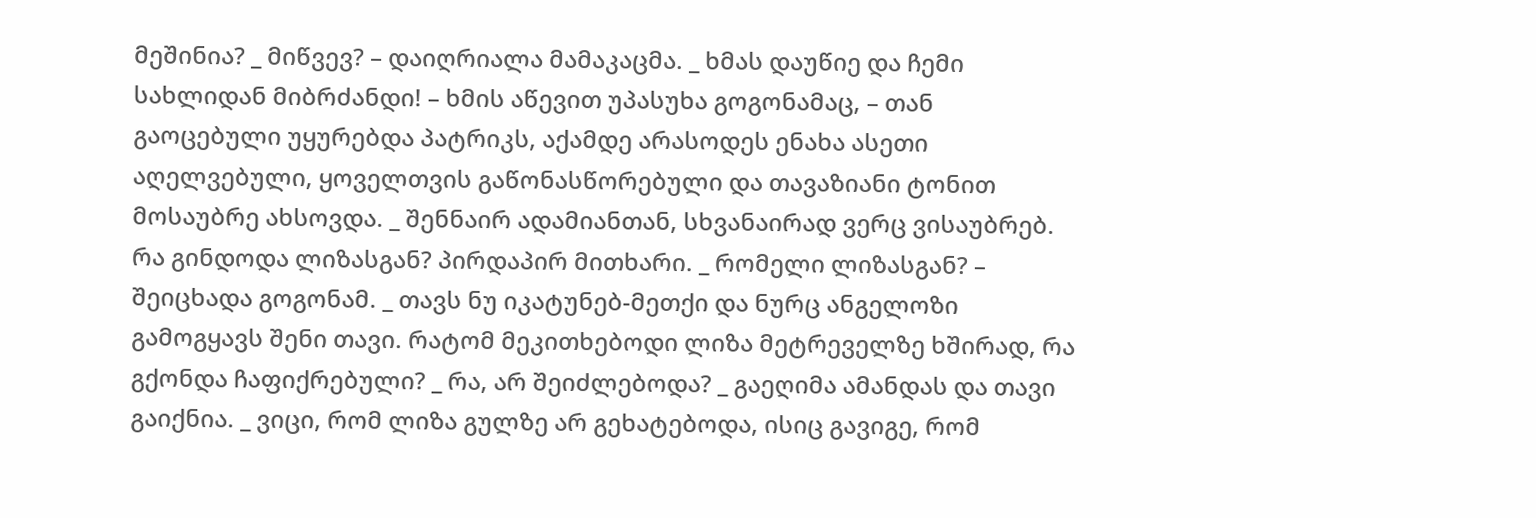მეშინია? _ მიწვევ? – დაიღრიალა მამაკაცმა. _ ხმას დაუწიე და ჩემი სახლიდან მიბრძანდი! – ხმის აწევით უპასუხა გოგონამაც, – თან გაოცებული უყურებდა პატრიკს, აქამდე არასოდეს ენახა ასეთი აღელვებული, ყოველთვის გაწონასწორებული და თავაზიანი ტონით მოსაუბრე ახსოვდა. _ შენნაირ ადამიანთან, სხვანაირად ვერც ვისაუბრებ. რა გინდოდა ლიზასგან? პირდაპირ მითხარი. _ რომელი ლიზასგან? – შეიცხადა გოგონამ. _ თავს ნუ იკატუნებ-მეთქი და ნურც ანგელოზი გამოგყავს შენი თავი. რატომ მეკითხებოდი ლიზა მეტრეველზე ხშირად, რა გქონდა ჩაფიქრებული? _ რა, არ შეიძლებოდა? _ გაეღიმა ამანდას და თავი გაიქნია. _ ვიცი, რომ ლიზა გულზე არ გეხატებოდა, ისიც გავიგე, რომ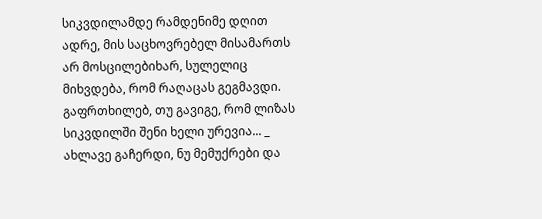სიკვდილამდე რამდენიმე დღით ადრე, მის საცხოვრებელ მისამართს არ მოსცილებიხარ, სულელიც მიხვდება, რომ რაღაცას გეგმავდი. გაფრთხილებ, თუ გავიგე, რომ ლიზას სიკვდილში შენი ხელი ურევია... _ ახლავე გაჩერდი, ნუ მემუქრები და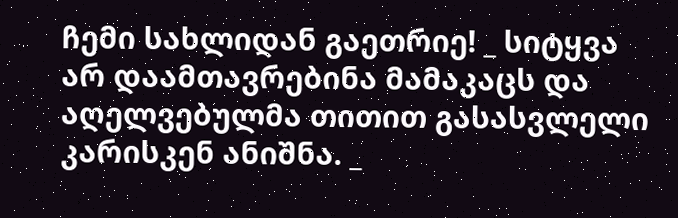ჩემი სახლიდან გაეთრიე! _ სიტყვა არ დაამთავრებინა მამაკაცს და აღელვებულმა თითით გასასვლელი კარისკენ ანიშნა. _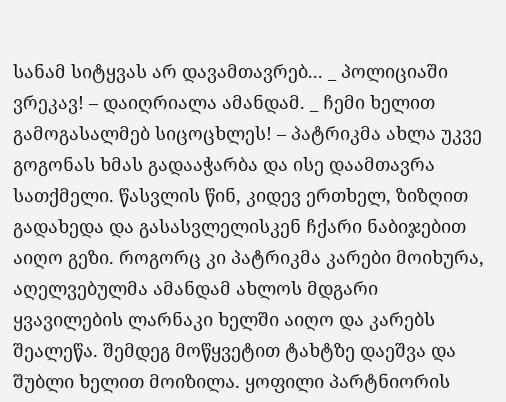სანამ სიტყვას არ დავამთავრებ... _ პოლიციაში ვრეკავ! – დაიღრიალა ამანდამ. _ ჩემი ხელით გამოგასალმებ სიცოცხლეს! – პატრიკმა ახლა უკვე გოგონას ხმას გადააჭარბა და ისე დაამთავრა სათქმელი. წასვლის წინ, კიდევ ერთხელ, ზიზღით გადახედა და გასასვლელისკენ ჩქარი ნაბიჯებით აიღო გეზი. როგორც კი პატრიკმა კარები მოიხურა, აღელვებულმა ამანდამ ახლოს მდგარი ყვავილების ლარნაკი ხელში აიღო და კარებს შეალეწა. შემდეგ მოწყვეტით ტახტზე დაეშვა და შუბლი ხელით მოიზილა. ყოფილი პარტნიორის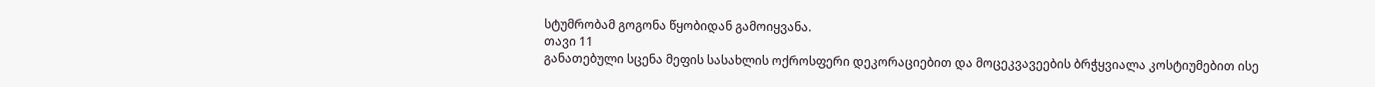სტუმრობამ გოგონა წყობიდან გამოიყვანა.
თავი 11
განათებული სცენა მეფის სასახლის ოქროსფერი დეკორაციებით და მოცეკვავეების ბრჭყვიალა კოსტიუმებით ისე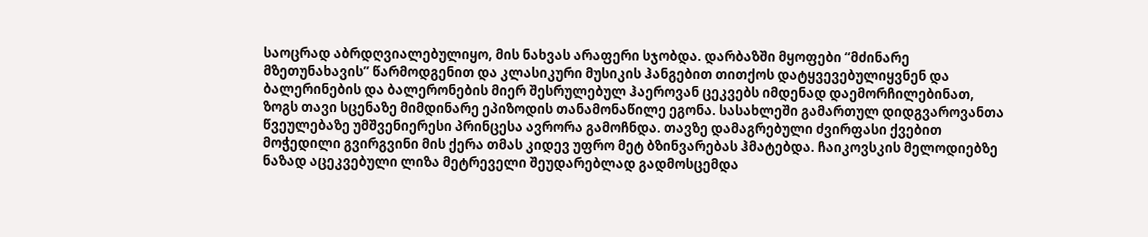საოცრად აბრდღვიალებულიყო, მის ნახვას არაფერი სჯობდა. დარბაზში მყოფები “მძინარე მზეთუნახავის” წარმოდგენით და კლასიკური მუსიკის ჰანგებით თითქოს დატყვევებულიყვნენ და ბალერინების და ბალერონების მიერ შესრულებულ ჰაეროვან ცეკვებს იმდენად დაემორჩილებინათ, ზოგს თავი სცენაზე მიმდინარე ეპიზოდის თანამონაწილე ეგონა. სასახლეში გამართულ დიდგვაროვანთა წვეულებაზე უმშვენიერესი პრინცესა ავრორა გამოჩნდა. თავზე დამაგრებული ძვირფასი ქვებით მოჭედილი გვირგვინი მის ქერა თმას კიდევ უფრო მეტ ბზინვარებას ჰმატებდა. ჩაიკოვსკის მელოდიებზე ნაზად აცეკვებული ლიზა მეტრეველი შეუდარებლად გადმოსცემდა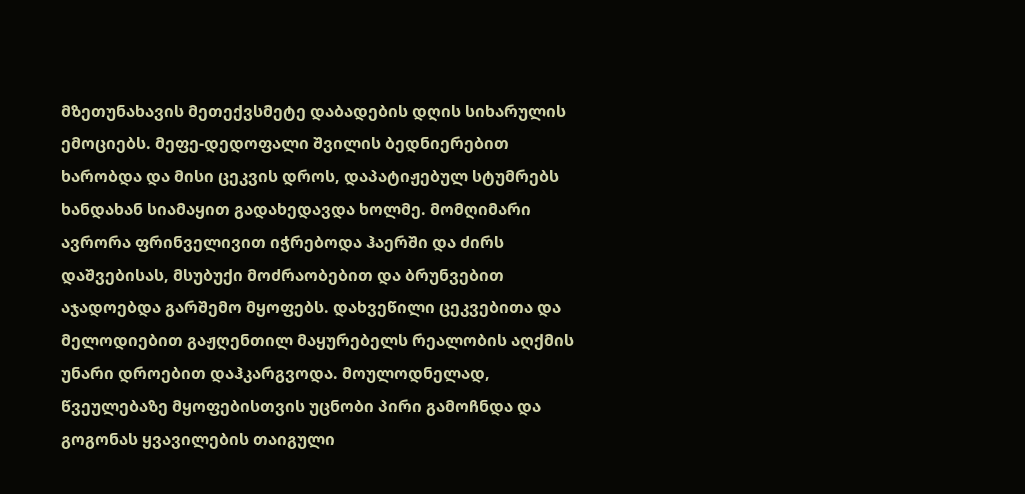მზეთუნახავის მეთექვსმეტე დაბადების დღის სიხარულის ემოციებს. მეფე-დედოფალი შვილის ბედნიერებით ხარობდა და მისი ცეკვის დროს, დაპატიჟებულ სტუმრებს ხანდახან სიამაყით გადახედავდა ხოლმე. მომღიმარი ავრორა ფრინველივით იჭრებოდა ჰაერში და ძირს დაშვებისას, მსუბუქი მოძრაობებით და ბრუნვებით აჯადოებდა გარშემო მყოფებს. დახვეწილი ცეკვებითა და მელოდიებით გაჟღენთილ მაყურებელს რეალობის აღქმის უნარი დროებით დაჰკარგვოდა. მოულოდნელად, წვეულებაზე მყოფებისთვის უცნობი პირი გამოჩნდა და გოგონას ყვავილების თაიგული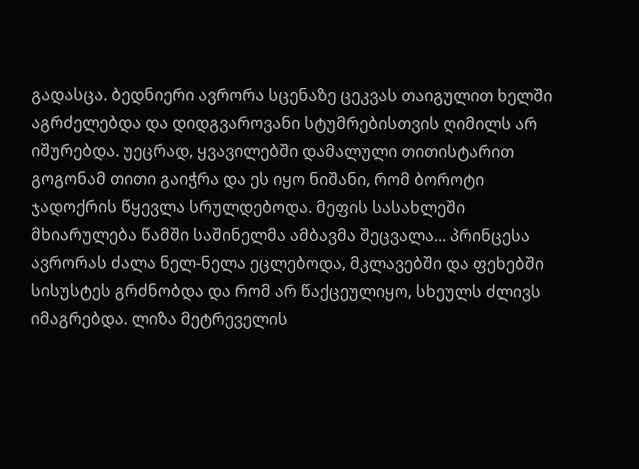გადასცა. ბედნიერი ავრორა სცენაზე ცეკვას თაიგულით ხელში აგრძელებდა და დიდგვაროვანი სტუმრებისთვის ღიმილს არ იშურებდა. უეცრად, ყვავილებში დამალული თითისტარით გოგონამ თითი გაიჭრა და ეს იყო ნიშანი, რომ ბოროტი ჯადოქრის წყევლა სრულდებოდა. მეფის სასახლეში მხიარულება წამში საშინელმა ამბავმა შეცვალა... პრინცესა ავრორას ძალა ნელ-ნელა ეცლებოდა, მკლავებში და ფეხებში სისუსტეს გრძნობდა და რომ არ წაქცეულიყო, სხეულს ძლივს იმაგრებდა. ლიზა მეტრეველის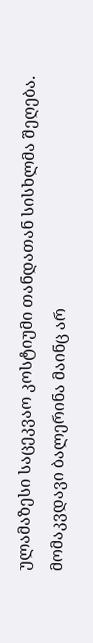ულამაზესი საცეკვაო კოსტიუმი თანდათან სისხლმა შეღება. მომაკვდავი ბალერინა მაინც არ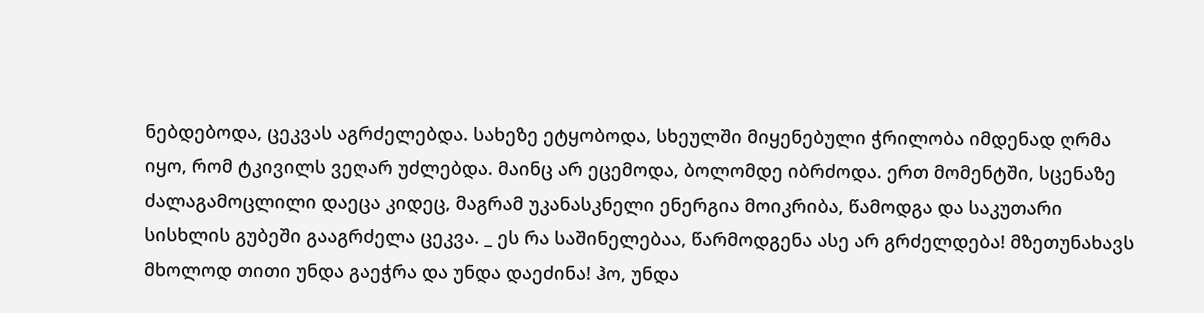ნებდებოდა, ცეკვას აგრძელებდა. სახეზე ეტყობოდა, სხეულში მიყენებული ჭრილობა იმდენად ღრმა იყო, რომ ტკივილს ვეღარ უძლებდა. მაინც არ ეცემოდა, ბოლომდე იბრძოდა. ერთ მომენტში, სცენაზე ძალაგამოცლილი დაეცა კიდეც, მაგრამ უკანასკნელი ენერგია მოიკრიბა, წამოდგა და საკუთარი სისხლის გუბეში გააგრძელა ცეკვა. _ ეს რა საშინელებაა, წარმოდგენა ასე არ გრძელდება! მზეთუნახავს მხოლოდ თითი უნდა გაეჭრა და უნდა დაეძინა! ჰო, უნდა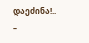დაეძინა!.. –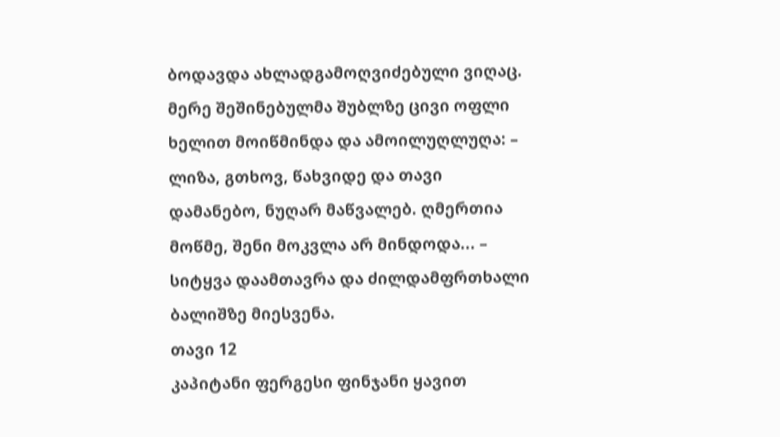ბოდავდა ახლადგამოღვიძებული ვიღაც. მერე შეშინებულმა შუბლზე ცივი ოფლი ხელით მოიწმინდა და ამოილუღლუღა: – ლიზა, გთხოვ, წახვიდე და თავი დამანებო, ნუღარ მაწვალებ. ღმერთია მოწმე, შენი მოკვლა არ მინდოდა... – სიტყვა დაამთავრა და ძილდამფრთხალი ბალიშზე მიესვენა.
თავი 12
კაპიტანი ფერგესი ფინჯანი ყავით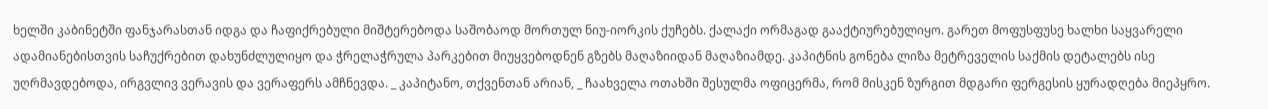ხელში კაბინეტში ფანჯარასთან იდგა და ჩაფიქრებული მიშტერებოდა საშობაოდ მორთულ ნიუ-იორკის ქუჩებს. ქალაქი ორმაგად გააქტიურებულიყო. გარეთ მოფუსფუსე ხალხი საყვარელი ადამიანებისთვის საჩუქრებით დახუნძლულიყო და ჭრელაჭრულა პარკებით მიუყვებოდნენ გზებს მაღაზიიდან მაღაზიამდე. კაპიტნის გონება ლიზა მეტრეველის საქმის დეტალებს ისე უღრმავდებოდა, ირგვლივ ვერავის და ვერაფერს ამჩნევდა. _ კაპიტანო, თქვენთან არიან, _ ჩაახველა ოთახში შესულმა ოფიცერმა, რომ მისკენ ზურგით მდგარი ფერგესის ყურადღება მიეპყრო.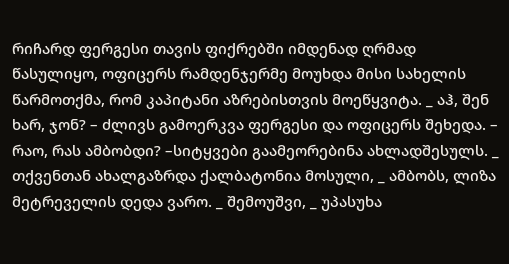რიჩარდ ფერგესი თავის ფიქრებში იმდენად ღრმად წასულიყო, ოფიცერს რამდენჯერმე მოუხდა მისი სახელის წარმოთქმა, რომ კაპიტანი აზრებისთვის მოეწყვიტა. _ აჰ, შენ ხარ, ჯონ? – ძლივს გამოერკვა ფერგესი და ოფიცერს შეხედა. – რაო, რას ამბობდი? –სიტყვები გაამეორებინა ახლადშესულს. _ თქვენთან ახალგაზრდა ქალბატონია მოსული, _ ამბობს, ლიზა მეტრეველის დედა ვარო. _ შემოუშვი, _ უპასუხა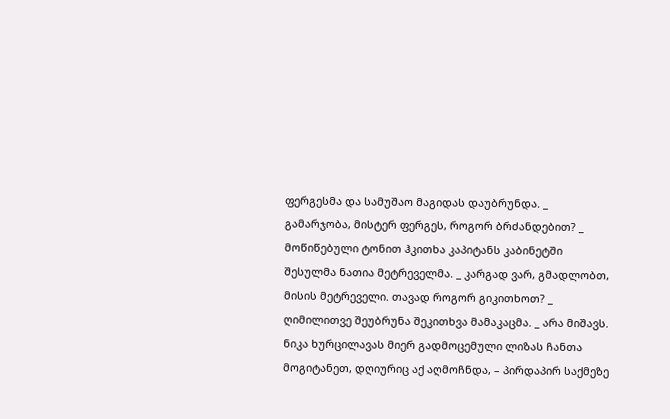ფერგესმა და სამუშაო მაგიდას დაუბრუნდა. _ გამარჯობა, მისტერ ფერგეს, როგორ ბრძანდებით? _ მოწიწებული ტონით ჰკითხა კაპიტანს კაბინეტში შესულმა ნათია მეტრეველმა. _ კარგად ვარ, გმადლობთ, მისის მეტრეველი. თავად როგორ გიკითხოთ? _ ღიმილითვე შეუბრუნა შეკითხვა მამაკაცმა. _ არა მიშავს. ნიკა ხურცილავას მიერ გადმოცემული ლიზას ჩანთა მოგიტანეთ, დღიურიც აქ აღმოჩნდა, – პირდაპირ საქმეზე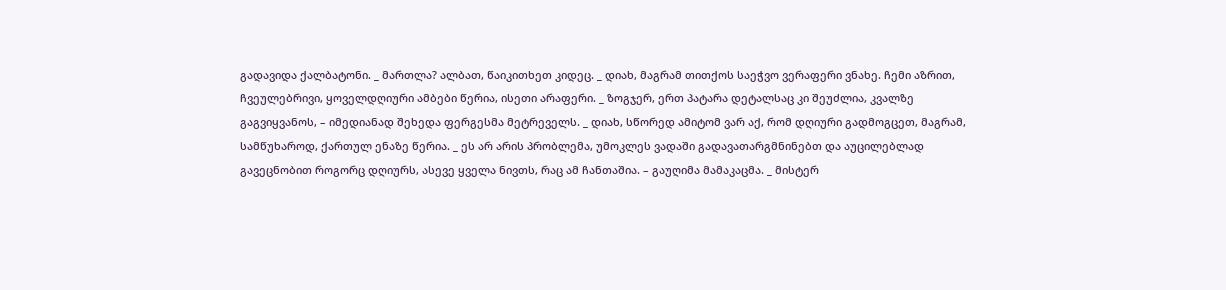გადავიდა ქალბატონი. _ მართლა? ალბათ, წაიკითხეთ კიდეც. _ დიახ, მაგრამ თითქოს საეჭვო ვერაფერი ვნახე. ჩემი აზრით, ჩვეულებრივი, ყოველდღიური ამბები წერია, ისეთი არაფერი. _ ზოგჯერ, ერთ პატარა დეტალსაც კი შეუძლია, კვალზე გაგვიყვანოს, – იმედიანად შეხედა ფერგესმა მეტრეველს. _ დიახ, სწორედ ამიტომ ვარ აქ, რომ დღიური გადმოგცეთ, მაგრამ, სამწუხაროდ, ქართულ ენაზე წერია. _ ეს არ არის პრობლემა, უმოკლეს ვადაში გადავათარგმნინებთ და აუცილებლად გავეცნობით როგორც დღიურს, ასევე ყველა ნივთს, რაც ამ ჩანთაშია. – გაუღიმა მამაკაცმა. _ მისტერ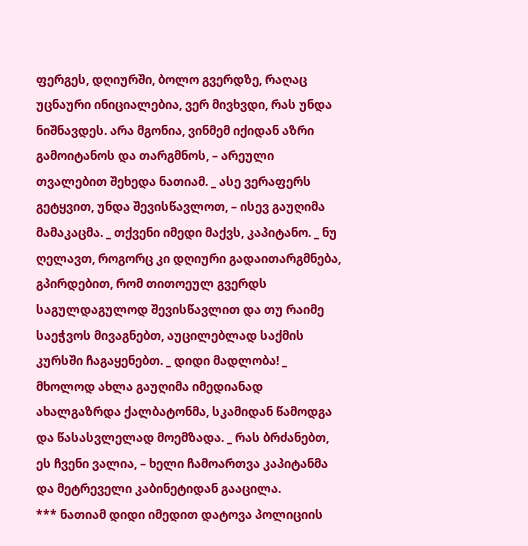ფერგეს, დღიურში, ბოლო გვერდზე, რაღაც უცნაური ინიციალებია, ვერ მივხვდი, რას უნდა ნიშნავდეს. არა მგონია, ვინმემ იქიდან აზრი გამოიტანოს და თარგმნოს, – არეული თვალებით შეხედა ნათიამ. _ ასე ვერაფერს გეტყვით, უნდა შევისწავლოთ, – ისევ გაუღიმა მამაკაცმა. _ თქვენი იმედი მაქვს, კაპიტანო. _ ნუ ღელავთ, როგორც კი დღიური გადაითარგმნება, გპირდებით, რომ თითოეულ გვერდს საგულდაგულოდ შევისწავლით და თუ რაიმე საეჭვოს მივაგნებთ, აუცილებლად საქმის კურსში ჩაგაყენებთ. _ დიდი მადლობა! _ მხოლოდ ახლა გაუღიმა იმედიანად ახალგაზრდა ქალბატონმა, სკამიდან წამოდგა და წასასვლელად მოემზადა. _ რას ბრძანებთ, ეს ჩვენი ვალია, – ხელი ჩამოართვა კაპიტანმა და მეტრეველი კაბინეტიდან გააცილა.
*** ნათიამ დიდი იმედით დატოვა პოლიციის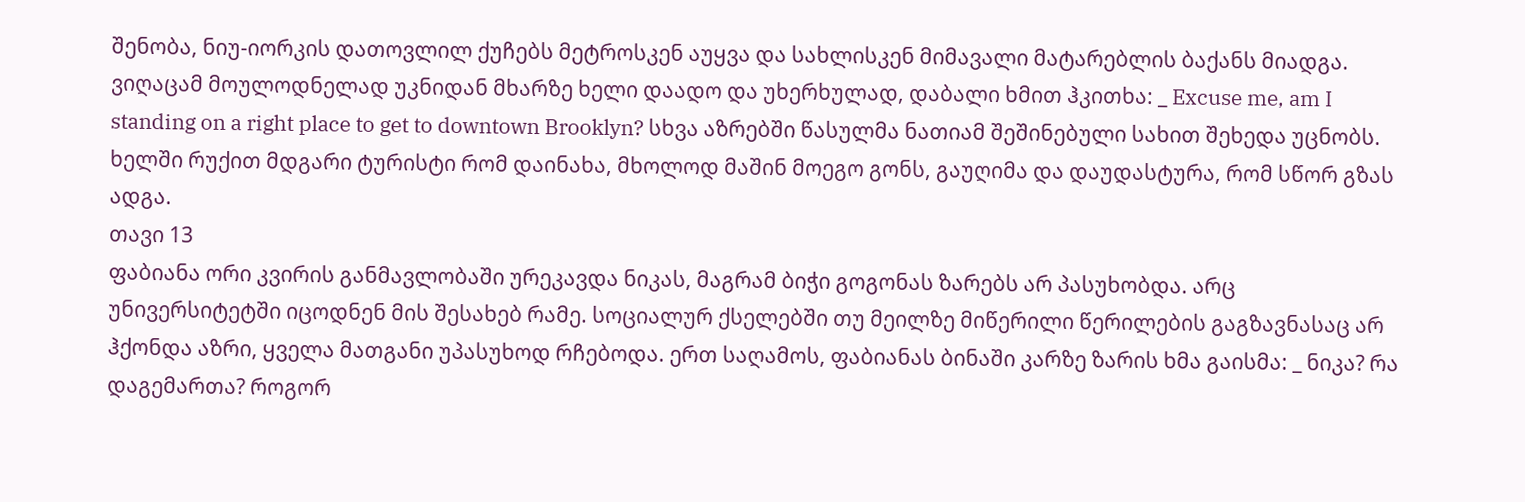შენობა, ნიუ-იორკის დათოვლილ ქუჩებს მეტროსკენ აუყვა და სახლისკენ მიმავალი მატარებლის ბაქანს მიადგა. ვიღაცამ მოულოდნელად უკნიდან მხარზე ხელი დაადო და უხერხულად, დაბალი ხმით ჰკითხა: _ Excuse me, am I standing on a right place to get to downtown Brooklyn? სხვა აზრებში წასულმა ნათიამ შეშინებული სახით შეხედა უცნობს. ხელში რუქით მდგარი ტურისტი რომ დაინახა, მხოლოდ მაშინ მოეგო გონს, გაუღიმა და დაუდასტურა, რომ სწორ გზას ადგა.
თავი 13
ფაბიანა ორი კვირის განმავლობაში ურეკავდა ნიკას, მაგრამ ბიჭი გოგონას ზარებს არ პასუხობდა. არც უნივერსიტეტში იცოდნენ მის შესახებ რამე. სოციალურ ქსელებში თუ მეილზე მიწერილი წერილების გაგზავნასაც არ ჰქონდა აზრი, ყველა მათგანი უპასუხოდ რჩებოდა. ერთ საღამოს, ფაბიანას ბინაში კარზე ზარის ხმა გაისმა: _ ნიკა? რა დაგემართა? როგორ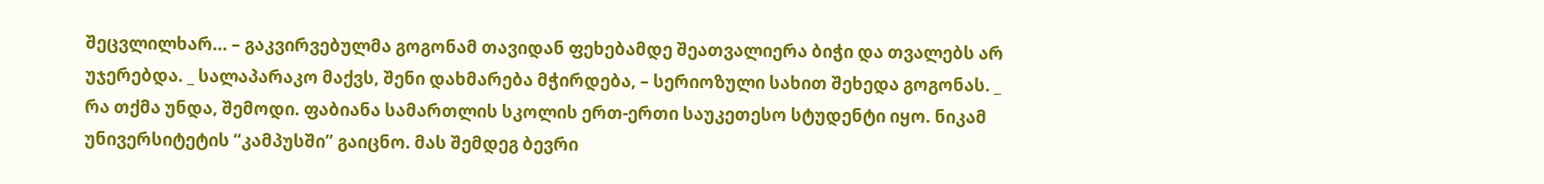შეცვლილხარ... – გაკვირვებულმა გოგონამ თავიდან ფეხებამდე შეათვალიერა ბიჭი და თვალებს არ უჯერებდა. _ სალაპარაკო მაქვს, შენი დახმარება მჭირდება, – სერიოზული სახით შეხედა გოგონას. _ რა თქმა უნდა, შემოდი. ფაბიანა სამართლის სკოლის ერთ-ერთი საუკეთესო სტუდენტი იყო. ნიკამ უნივერსიტეტის “კამპუსში” გაიცნო. მას შემდეგ ბევრი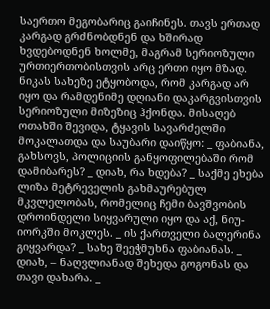საერთო მეგობარიც გაიჩინეს. თავს ერთად კარგად გრძნობდნენ და ხშირად ხვდებოდნენ ხოლმე, მაგრამ სერიოზული ურთიერთობისთვის არც ერთი იყო მზად. ნიკას სახეზე ეტყობოდა, რომ კარგად არ იყო და რამდენიმე დღიანი დაკარგვისთვის სერიოზული მიზეზიც ჰქონდა. მისაღებ ოთახში შევიდა, ტყავის სავარძელში მოკალათდა და საუბარი დაიწყო: _ ფაბიანა, გახსოვს, პოლიციის განყოფილებაში რომ დამიბარეს? _ დიახ, რა ხდება? _ საქმე ეხება ლიზა მეტრეველის გახმაურებულ მკვლელობას, რომელიც ჩემი ბავშვობის დროინდელი სიყვარული იყო და აქ, ნიუ-იორკში მოკლეს. _ ის ქართველი ბალერინა გიყვარდა? _ სახე შეეჭმუხნა ფაბიანას. _ დიახ, – ნაღვლიანად შეხედა გოგონას და თავი დახარა. _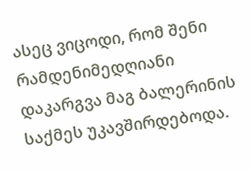ასეც ვიცოდი, რომ შენი რამდენიმედღიანი დაკარგვა მაგ ბალერინის საქმეს უკავშირდებოდა.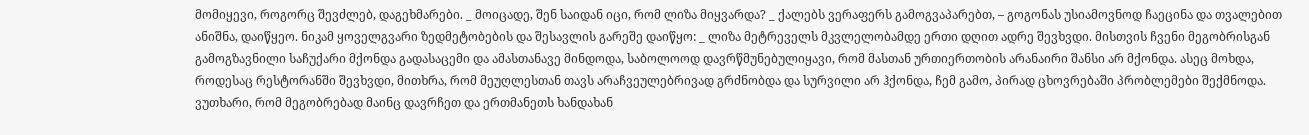მომიყევი, როგორც შევძლებ, დაგეხმარები. _ მოიცადე, შენ საიდან იცი, რომ ლიზა მიყვარდა? _ ქალებს ვერაფერს გამოგვაპარებთ, – გოგონას უსიამოვნოდ ჩაეცინა და თვალებით ანიშნა, დაიწყეო. ნიკამ ყოველგვარი ზედმეტობების და შესავლის გარეშე დაიწყო: _ ლიზა მეტრეველს მკვლელობამდე ერთი დღით ადრე შევხვდი. მისთვის ჩვენი მეგობრისგან გამოგზავნილი საჩუქარი მქონდა გადასაცემი და ამასთანავე მინდოდა, საბოლოოდ დავრწმუნებულიყავი, რომ მასთან ურთიერთობის არანაირი შანსი არ მქონდა. ასეც მოხდა, როდესაც რესტორანში შევხვდი, მითხრა, რომ მეუღლესთან თავს არაჩვეულებრივად გრძნობდა და სურვილი არ ჰქონდა, ჩემ გამო, პირად ცხოვრებაში პრობლემები შექმნოდა. ვუთხარი, რომ მეგობრებად მაინც დავრჩეთ და ერთმანეთს ხანდახან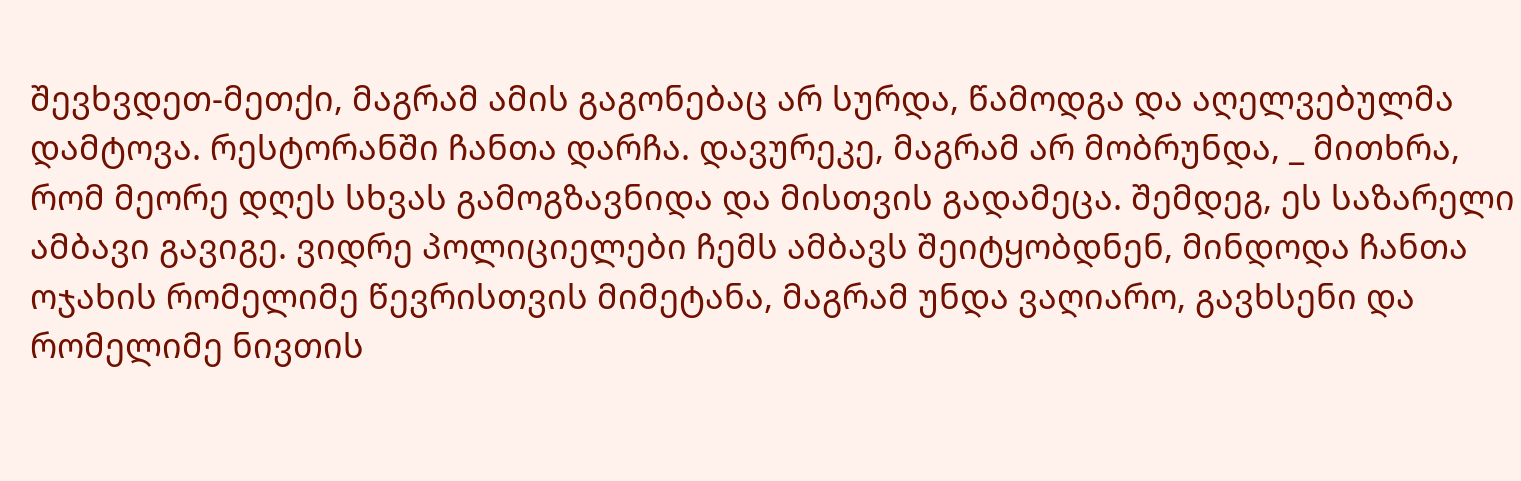შევხვდეთ-მეთქი, მაგრამ ამის გაგონებაც არ სურდა, წამოდგა და აღელვებულმა დამტოვა. რესტორანში ჩანთა დარჩა. დავურეკე, მაგრამ არ მობრუნდა, _ მითხრა, რომ მეორე დღეს სხვას გამოგზავნიდა და მისთვის გადამეცა. შემდეგ, ეს საზარელი ამბავი გავიგე. ვიდრე პოლიციელები ჩემს ამბავს შეიტყობდნენ, მინდოდა ჩანთა ოჯახის რომელიმე წევრისთვის მიმეტანა, მაგრამ უნდა ვაღიარო, გავხსენი და რომელიმე ნივთის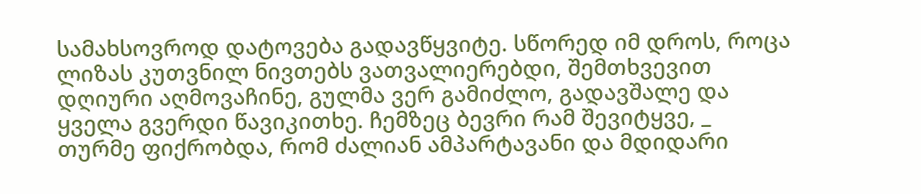სამახსოვროდ დატოვება გადავწყვიტე. სწორედ იმ დროს, როცა ლიზას კუთვნილ ნივთებს ვათვალიერებდი, შემთხვევით დღიური აღმოვაჩინე, გულმა ვერ გამიძლო, გადავშალე და ყველა გვერდი წავიკითხე. ჩემზეც ბევრი რამ შევიტყვე, _ თურმე ფიქრობდა, რომ ძალიან ამპარტავანი და მდიდარი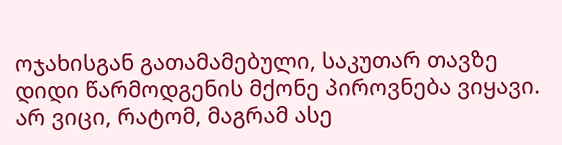ოჯახისგან გათამამებული, საკუთარ თავზე დიდი წარმოდგენის მქონე პიროვნება ვიყავი. არ ვიცი, რატომ, მაგრამ ასე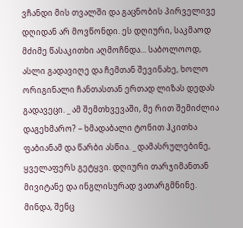ვჩანდი მის თვალში და გაცნობის პირველივე დღიდან არ მოვწონდი. ეს დღიური, საკმაოდ მძიმე წასაკითხი აღმოჩნდა... საბოლოოდ, ასლი გადავიღე და ჩემთან შევინახე, ხოლო ორიგინალი ჩანთასთან ერთად ლიზას დედას გადავეცი. _ ამ შემთხვევაში, მე რით შემიძლია დაგეხმარო? – ხმადაბალი ტონით ჰკითხა ფაბიანამ და წარბი ასწია. _ დამასრულებინე, ყველაფერს გეტყვი. დღიური თარჯიმანთან მივიტანე და ინგლისურად ვათარგმნინე. მინდა, შენც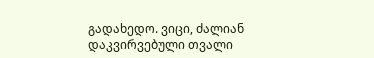გადახედო. ვიცი, ძალიან დაკვირვებული თვალი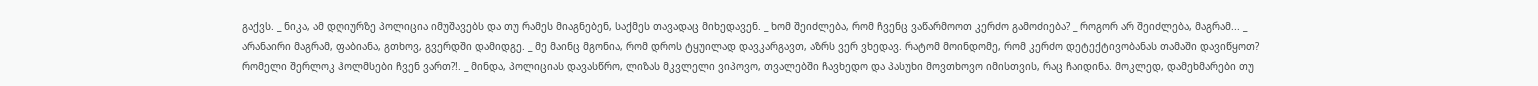გაქვს. _ ნიკა, ამ დღიურზე პოლიცია იმუშავებს და თუ რამეს მიაგნებენ, საქმეს თავადაც მიხედავენ. _ ხომ შეიძლება, რომ ჩვენც ვაწარმოოთ კერძო გამოძიება? _ როგორ არ შეიძლება, მაგრამ... _ არანაირი მაგრამ, ფაბიანა, გთხოვ, გვერდში დამიდგე. _ მე მაინც მგონია, რომ დროს ტყუილად დავკარგავთ, აზრს ვერ ვხედავ. რატომ მოინდომე, რომ კერძო დეტექტივობანას თამაში დავიწყოთ? რომელი შერლოკ ჰოლმსები ჩვენ ვართ?!. _ მინდა, პოლიციას დავასწრო, ლიზას მკვლელი ვიპოვო, თვალებში ჩავხედო და პასუხი მოვთხოვო იმისთვის, რაც ჩაიდინა. მოკლედ, დამეხმარები თუ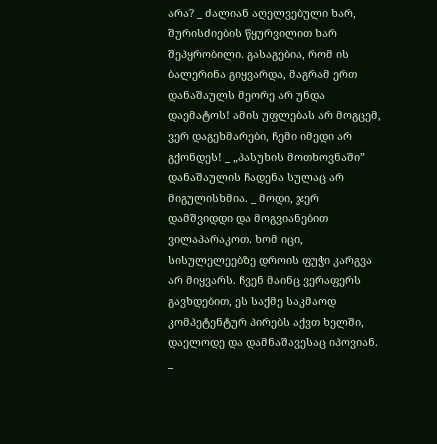არა? _ ძალიან აღელვებული ხარ, შურისძიების წყურვილით ხარ შეპყრობილი. გასაგებია, რომ ის ბალერინა გიყვარდა, მაგრამ ერთ დანაშაულს მეორე არ უნდა დაემატოს! ამის უფლებას არ მოგცემ, ვერ დაგეხმარები, ჩემი იმედი არ გქონდეს! _ „პასუხის მოთხოვნაში” დანაშაულის ჩადენა სულაც არ მიგულისხმია. _ მოდი, ჯერ დამშვიდდი და მოგვიანებით ვილაპარაკოთ. ხომ იცი, სისულელეებზე დროის ფუჭი კარგვა არ მიყვარს. ჩვენ მაინც ვერაფერს გავხდებით, ეს საქმე საკმაოდ კომპეტენტურ პირებს აქვთ ხელში, დაელოდე და დამნაშავესაც იპოვიან. _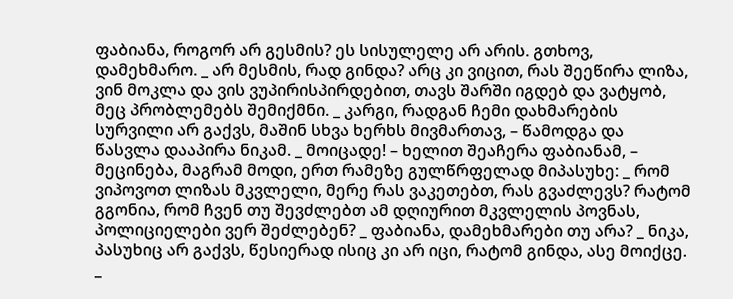ფაბიანა, როგორ არ გესმის? ეს სისულელე არ არის. გთხოვ, დამეხმარო. _ არ მესმის, რად გინდა? არც კი ვიცით, რას შეეწირა ლიზა, ვინ მოკლა და ვის ვუპირისპირდებით, თავს შარში იგდებ და ვატყობ, მეც პრობლემებს შემიქმნი. _ კარგი, რადგან ჩემი დახმარების სურვილი არ გაქვს, მაშინ სხვა ხერხს მივმართავ, – წამოდგა და წასვლა დააპირა ნიკამ. _ მოიცადე! – ხელით შეაჩერა ფაბიანამ, – მეცინება, მაგრამ მოდი, ერთ რამეზე გულწრფელად მიპასუხე: _ რომ ვიპოვოთ ლიზას მკვლელი, მერე რას ვაკეთებთ, რას გვაძლევს? რატომ გგონია, რომ ჩვენ თუ შევძლებთ ამ დღიურით მკვლელის პოვნას, პოლიციელები ვერ შეძლებენ? _ ფაბიანა, დამეხმარები თუ არა? _ ნიკა, პასუხიც არ გაქვს, წესიერად ისიც კი არ იცი, რატომ გინდა, ასე მოიქცე. _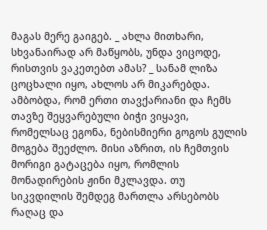მაგას მერე გაიგებ. _ ახლა მითხარი, სხვანაირად არ მაწყობს, უნდა ვიცოდე, რისთვის ვაკეთებთ ამას? _ სანამ ლიზა ცოცხალი იყო, ახლოს არ მიკარებდა. ამბობდა, რომ ერთი თავქარიანი და ჩემს თავზე შეყვარებული ბიჭი ვიყავი, რომელსაც ეგონა, ნებისმიერი გოგოს გულის მოგება შეეძლო. მისი აზრით, ის ჩემთვის მორიგი გატაცება იყო, რომლის მონადირების ჟინი მკლავდა. თუ სიკვდილის შემდეგ მართლა არსებობს რაღაც და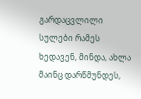გარდაცვლილი სულები რამეს ხედავენ, მინდა, ახლა მაინც დარწმუნდეს,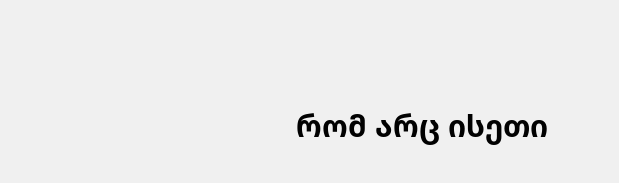რომ არც ისეთი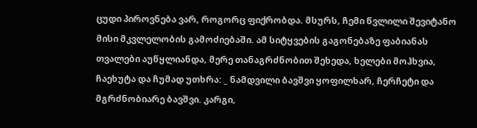ცუდი პიროვნება ვარ, როგორც ფიქრობდა. მსურს, ჩემი წვლილი შევიტანო მისი მკვლელობის გამოძიებაში. ამ სიტყვების გაგონებაზე ფაბიანას თვალები აუწყლიანდა, მერე თანაგრძნობით შეხედა, ხელები მოჰხვია, ჩაეხუტა და ჩუმად უთხრა: _ ნამდვილი ბავშვი ყოფილხარ, ჩერჩეტი და მგრძნობიარე ბავშვი. კარგი,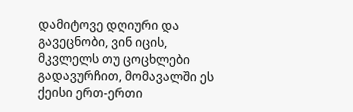დამიტოვე დღიური და გავეცნობი, ვინ იცის, მკვლელს თუ ცოცხლები გადავურჩით, მომავალში ეს ქეისი ერთ-ერთი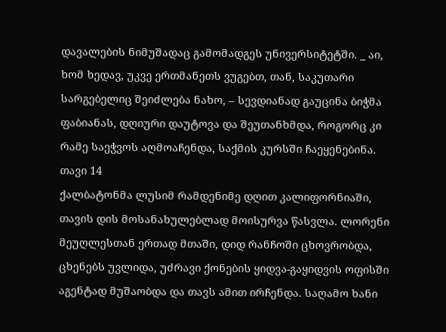დავალების ნიმუშადაც გამომადგეს უნივერსიტეტში. _ აი, ხომ ხედავ, უკვე ერთმანეთს ვუგებთ, თან, საკუთარი სარგებელიც შეიძლება ნახო, – სევდიანად გაუცინა ბიჭმა ფაბიანას, დღიური დაუტოვა და შეუთანხმდა, როგორც კი რამე საეჭვოს აღმოაჩენდა, საქმის კურსში ჩაეყენებინა.
თავი 14
ქალბატონმა ლუსიმ რამდენიმე დღით კალიფორნიაში, თავის დის მოსანახულებლად მოისურვა წასვლა. ლორენი მეუღლესთან ერთად მთაში, დიდ რანჩოში ცხოვრობდა, ცხენებს უვლიდა, უძრავი ქონების ყიდვა-გაყიდვის ოფისში აგენტად მუშაობდა და თავს ამით ირჩენდა. საღამო ხანი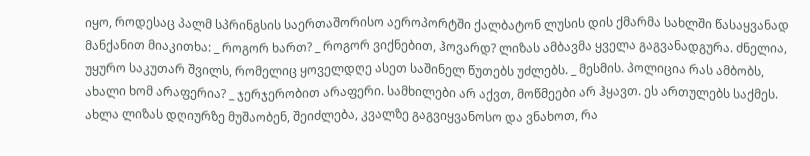იყო, როდესაც პალმ სპრინგსის საერთაშორისო აეროპორტში ქალბატონ ლუსის დის ქმარმა სახლში წასაყვანად მანქანით მიაკითხა: _ როგორ ხართ? _ როგორ ვიქნებით, ჰოვარდ? ლიზას ამბავმა ყველა გაგვანადგურა. ძნელია, უყურო საკუთარ შვილს, რომელიც ყოველდღე ასეთ საშინელ წუთებს უძლებს. _ მესმის. პოლიცია რას ამბობს, ახალი ხომ არაფერია? _ ჯერჯერობით არაფერი. სამხილები არ აქვთ, მოწმეები არ ჰყავთ. ეს ართულებს საქმეს. ახლა ლიზას დღიურზე მუშაობენ, შეიძლება, კვალზე გაგვიყვანოსო და ვნახოთ, რა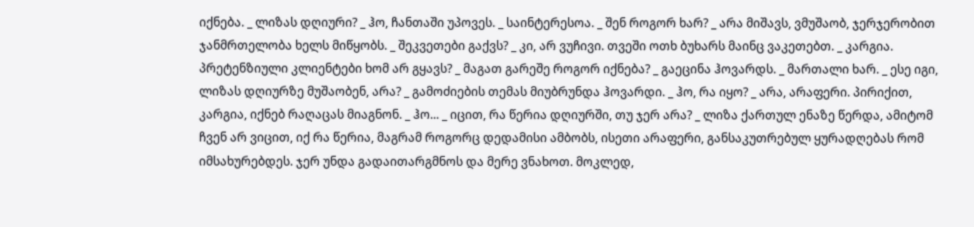იქნება. _ ლიზას დღიური? _ ჰო, ჩანთაში უპოვეს. _ საინტერესოა. _ შენ როგორ ხარ? _ არა მიშავს, ვმუშაობ, ჯერჯერობით ჯანმრთელობა ხელს მიწყობს. _ შეკვეთები გაქვს? _ კი, არ ვუჩივი. თვეში ოთხ ბუხარს მაინც ვაკეთებთ. _ კარგია. პრეტენზიული კლიენტები ხომ არ გყავს? _ მაგათ გარეშე როგორ იქნება? _ გაეცინა ჰოვარდს. _ მართალი ხარ. _ ესე იგი, ლიზას დღიურზე მუშაობენ, არა? _ გამოძიების თემას მიუბრუნდა ჰოვარდი. _ ჰო, რა იყო? _ არა, არაფერი. პირიქით, კარგია, იქნებ რაღაცას მიაგნონ. _ ჰო... _ იცით, რა წერია დღიურში, თუ ჯერ არა? _ ლიზა ქართულ ენაზე წერდა, ამიტომ ჩვენ არ ვიცით, იქ რა წერია, მაგრამ როგორც დედამისი ამბობს, ისეთი არაფერი, განსაკუთრებულ ყურადღებას რომ იმსახურებდეს. ჯერ უნდა გადაითარგმნოს და მერე ვნახოთ. მოკლედ,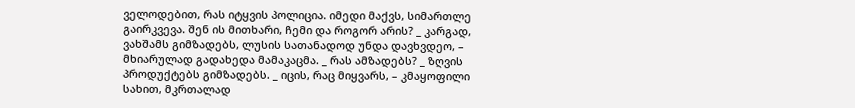ველოდებით, რას იტყვის პოლიცია. იმედი მაქვს, სიმართლე გაირკვევა. შენ ის მითხარი, ჩემი და როგორ არის? _ კარგად, ვახშამს გიმზადებს, ლუსის სათანადოდ უნდა დავხვდეო, – მხიარულად გადახედა მამაკაცმა. _ რას ამზადებს? _ ზღვის პროდუქტებს გიმზადებს. _ იცის, რაც მიყვარს, – კმაყოფილი სახით, მკრთალად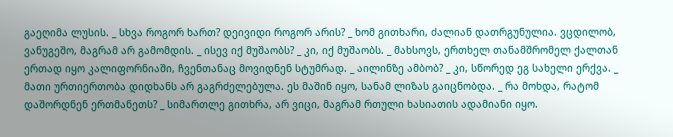გაეღიმა ლუსის. _ სხვა როგორ ხართ? დეივიდი როგორ არის? _ ხომ გითხარი, ძალიან დათრგუნულია. ვცდილობ, ვანუგეშო, მაგრამ არ გამომდის. _ ისევ იქ მუშაობს? _ კი, იქ მუშაობს. _ მახსოვს, ერთხელ თანამშრომელ ქალთან ერთად იყო კალიფორნიაში, ჩვენთანაც მოვიდნენ სტუმრად. _ აილინზე ამბობ? _ კი, სწორედ ეგ სახელი ერქვა. _ მათი ურთიერთობა დიდხანს არ გაგრძელებულა. ეს მაშინ იყო, სანამ ლიზას გაიცნობდა. _ რა მოხდა, რატომ დაშორდნენ ერთმანეთს? _ სიმართლე გითხრა, არ ვიცი, მაგრამ რთული ხასიათის ადამიანი იყო.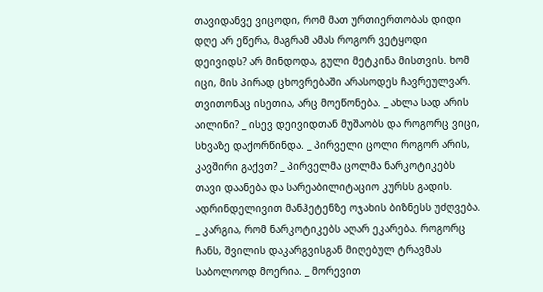თავიდანვე ვიცოდი, რომ მათ ურთიერთობას დიდი დღე არ ეწერა, მაგრამ ამას როგორ ვეტყოდი დეივიდს? არ მინდოდა, გული მეტკინა მისთვის. ხომ იცი, მის პირად ცხოვრებაში არასოდეს ჩავრეულვარ. თვითონაც ისეთია, არც მოეწონება. _ ახლა სად არის აილინი? _ ისევ დეივიდთან მუშაობს და როგორც ვიცი, სხვაზე დაქორწინდა. _ პირველი ცოლი როგორ არის, კავშირი გაქვთ? _ პირველმა ცოლმა ნარკოტიკებს თავი დაანება და სარეაბილიტაციო კურსს გადის. ადრინდელივით მანჰეტენზე ოჯახის ბიზნესს უძღვება. _ კარგია, რომ ნარკოტიკებს აღარ ეკარება. როგორც ჩანს, შვილის დაკარგვისგან მიღებულ ტრავმას საბოლოოდ მოერია. _ მორევით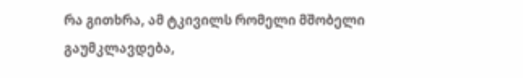რა გითხრა, ამ ტკივილს რომელი მშობელი გაუმკლავდება,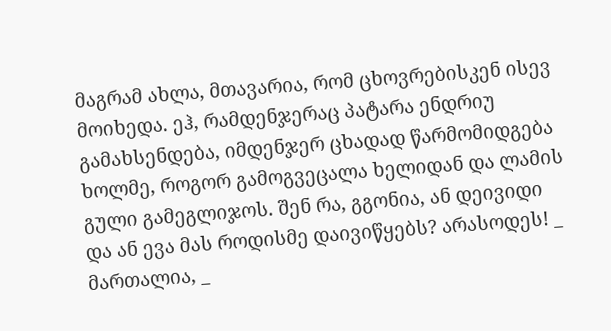მაგრამ ახლა, მთავარია, რომ ცხოვრებისკენ ისევ მოიხედა. ეჰ, რამდენჯერაც პატარა ენდრიუ გამახსენდება, იმდენჯერ ცხადად წარმომიდგება ხოლმე, როგორ გამოგვეცალა ხელიდან და ლამის გული გამეგლიჯოს. შენ რა, გგონია, ან დეივიდი და ან ევა მას როდისმე დაივიწყებს? არასოდეს! _ მართალია, _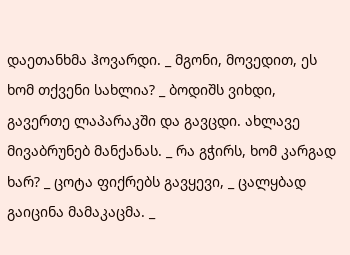დაეთანხმა ჰოვარდი. _ მგონი, მოვედით, ეს ხომ თქვენი სახლია? _ ბოდიშს ვიხდი, გავერთე ლაპარაკში და გავცდი. ახლავე მივაბრუნებ მანქანას. _ რა გჭირს, ხომ კარგად ხარ? _ ცოტა ფიქრებს გავყევი, _ ცალყბად გაიცინა მამაკაცმა. _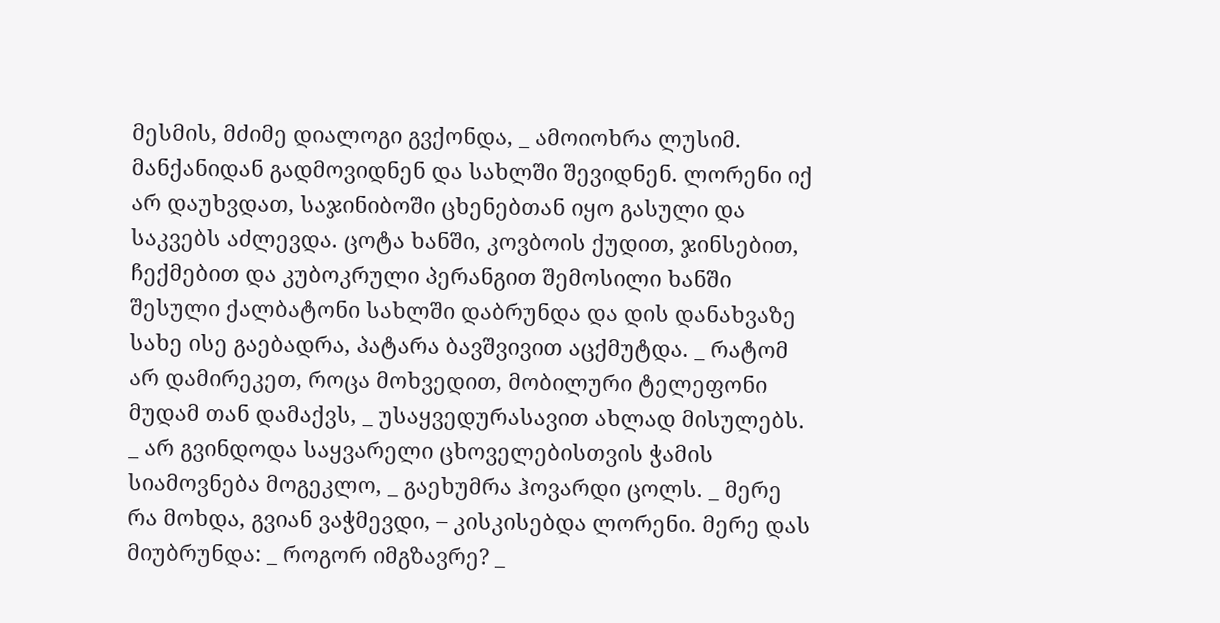მესმის, მძიმე დიალოგი გვქონდა, _ ამოიოხრა ლუსიმ. მანქანიდან გადმოვიდნენ და სახლში შევიდნენ. ლორენი იქ არ დაუხვდათ, საჯინიბოში ცხენებთან იყო გასული და საკვებს აძლევდა. ცოტა ხანში, კოვბოის ქუდით, ჯინსებით, ჩექმებით და კუბოკრული პერანგით შემოსილი ხანში შესული ქალბატონი სახლში დაბრუნდა და დის დანახვაზე სახე ისე გაებადრა, პატარა ბავშვივით აცქმუტდა. _ რატომ არ დამირეკეთ, როცა მოხვედით, მობილური ტელეფონი მუდამ თან დამაქვს, _ უსაყვედურასავით ახლად მისულებს. _ არ გვინდოდა საყვარელი ცხოველებისთვის ჭამის სიამოვნება მოგეკლო, _ გაეხუმრა ჰოვარდი ცოლს. _ მერე რა მოხდა, გვიან ვაჭმევდი, – კისკისებდა ლორენი. მერე დას მიუბრუნდა: _ როგორ იმგზავრე? _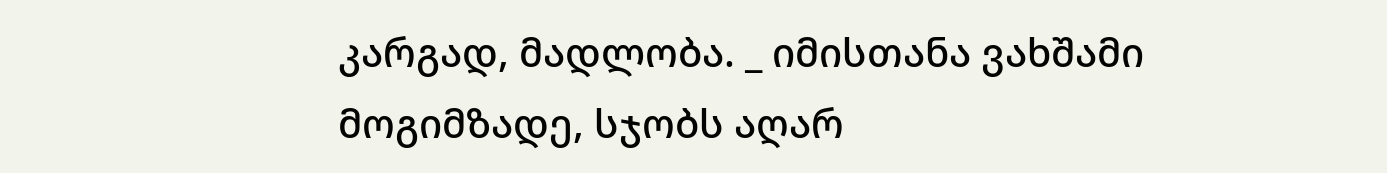კარგად, მადლობა. _ იმისთანა ვახშამი მოგიმზადე, სჯობს აღარ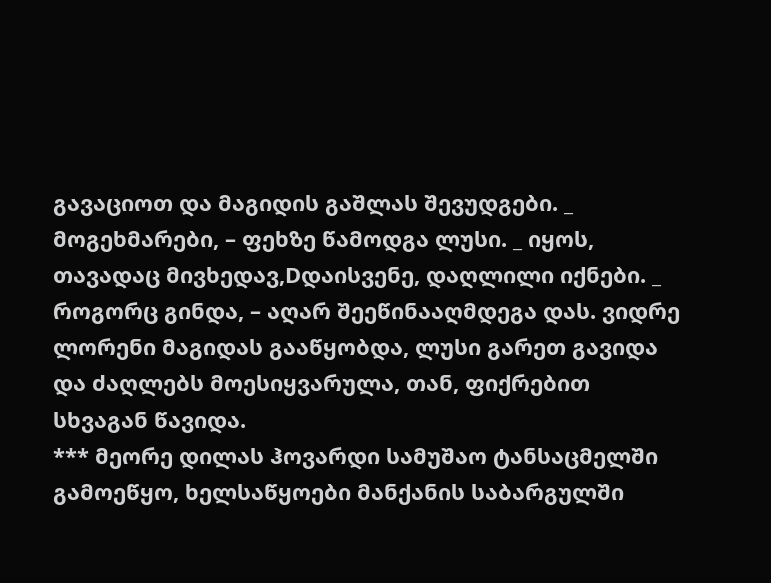გავაციოთ და მაგიდის გაშლას შევუდგები. _ მოგეხმარები, – ფეხზე წამოდგა ლუსი. _ იყოს, თავადაც მივხედავ,Dდაისვენე, დაღლილი იქნები. _ როგორც გინდა, – აღარ შეეწინააღმდეგა დას. ვიდრე ლორენი მაგიდას გააწყობდა, ლუსი გარეთ გავიდა და ძაღლებს მოესიყვარულა, თან, ფიქრებით სხვაგან წავიდა.
*** მეორე დილას ჰოვარდი სამუშაო ტანსაცმელში გამოეწყო, ხელსაწყოები მანქანის საბარგულში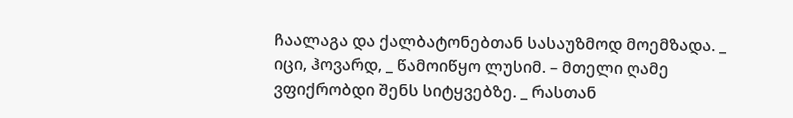ჩაალაგა და ქალბატონებთან სასაუზმოდ მოემზადა. _ იცი, ჰოვარდ, _ წამოიწყო ლუსიმ. – მთელი ღამე ვფიქრობდი შენს სიტყვებზე. _ რასთან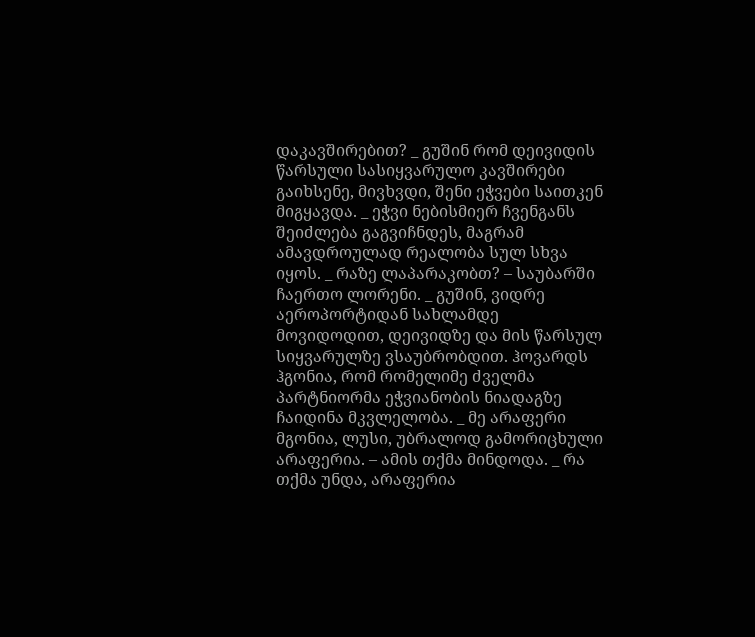დაკავშირებით? _ გუშინ რომ დეივიდის წარსული სასიყვარულო კავშირები გაიხსენე, მივხვდი, შენი ეჭვები საითკენ მიგყავდა. _ ეჭვი ნებისმიერ ჩვენგანს შეიძლება გაგვიჩნდეს, მაგრამ ამავდროულად რეალობა სულ სხვა იყოს. _ რაზე ლაპარაკობთ? – საუბარში ჩაერთო ლორენი. _ გუშინ, ვიდრე აეროპორტიდან სახლამდე მოვიდოდით, დეივიდზე და მის წარსულ სიყვარულზე ვსაუბრობდით. ჰოვარდს ჰგონია, რომ რომელიმე ძველმა პარტნიორმა ეჭვიანობის ნიადაგზე ჩაიდინა მკვლელობა. _ მე არაფერი მგონია, ლუსი, უბრალოდ გამორიცხული არაფერია. – ამის თქმა მინდოდა. _ რა თქმა უნდა, არაფერია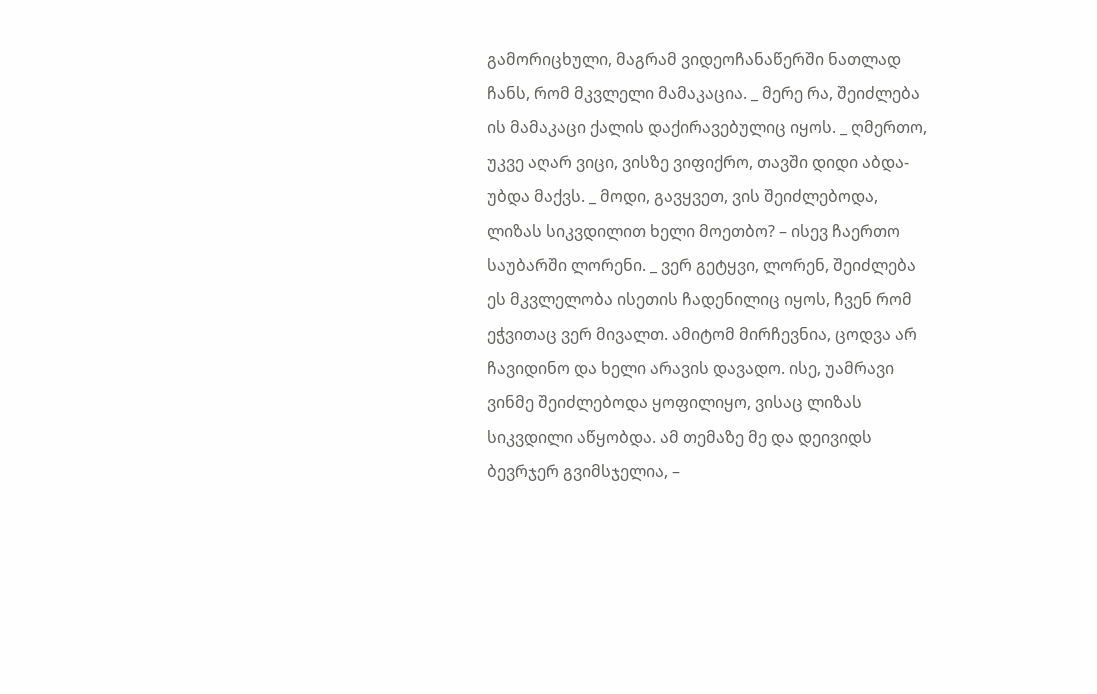გამორიცხული, მაგრამ ვიდეოჩანაწერში ნათლად ჩანს, რომ მკვლელი მამაკაცია. _ მერე რა, შეიძლება ის მამაკაცი ქალის დაქირავებულიც იყოს. _ ღმერთო, უკვე აღარ ვიცი, ვისზე ვიფიქრო, თავში დიდი აბდა-უბდა მაქვს. _ მოდი, გავყვეთ, ვის შეიძლებოდა, ლიზას სიკვდილით ხელი მოეთბო? – ისევ ჩაერთო საუბარში ლორენი. _ ვერ გეტყვი, ლორენ, შეიძლება ეს მკვლელობა ისეთის ჩადენილიც იყოს, ჩვენ რომ ეჭვითაც ვერ მივალთ. ამიტომ მირჩევნია, ცოდვა არ ჩავიდინო და ხელი არავის დავადო. ისე, უამრავი ვინმე შეიძლებოდა ყოფილიყო, ვისაც ლიზას სიკვდილი აწყობდა. ამ თემაზე მე და დეივიდს ბევრჯერ გვიმსჯელია, –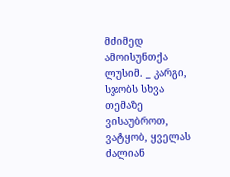მძიმედ ამოისუნთქა ლუსიმ. _ კარგი, სჯობს სხვა თემაზე ვისაუბროთ, ვატყობ, ყველას ძალიან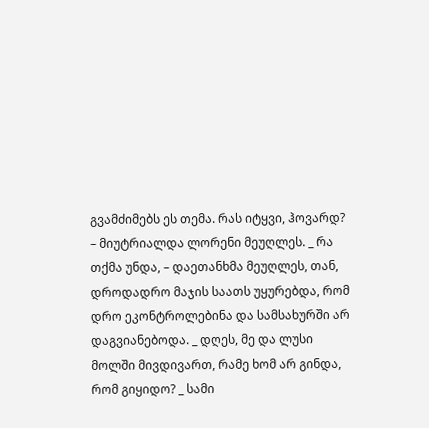გვამძიმებს ეს თემა. რას იტყვი, ჰოვარდ? – მიუტრიალდა ლორენი მეუღლეს. _ რა თქმა უნდა, – დაეთანხმა მეუღლეს, თან, დროდადრო მაჯის საათს უყურებდა, რომ დრო ეკონტროლებინა და სამსახურში არ დაგვიანებოდა. _ დღეს, მე და ლუსი მოლში მივდივართ, რამე ხომ არ გინდა, რომ გიყიდო? _ სამი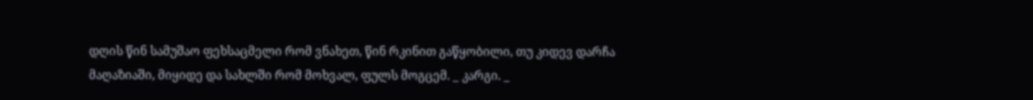დღის წინ სამუშაო ფეხსაცმელი რომ ვნახეთ, წინ რკინით გაწყობილი, თუ კიდევ დარჩა მაღაზიაში, მიყიდე და სახლში რომ მოხვალ, ფულს მოგცემ. _ კარგი. _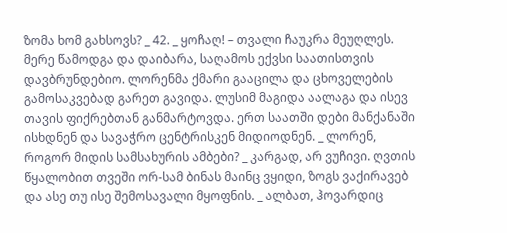ზომა ხომ გახსოვს? _ 42. _ ყოჩაღ! – თვალი ჩაუკრა მეუღლეს. მერე წამოდგა და დაიბარა, საღამოს ექვსი საათისთვის დავბრუნდებიო. ლორენმა ქმარი გააცილა და ცხოველების გამოსაკვებად გარეთ გავიდა. ლუსიმ მაგიდა აალაგა და ისევ თავის ფიქრებთან განმარტოვდა. ერთ საათში დები მანქანაში ისხდნენ და სავაჭრო ცენტრისკენ მიდიოდნენ. _ ლორენ, როგორ მიდის სამსახურის ამბები? _ კარგად, არ ვუჩივი. ღვთის წყალობით თვეში ორ-სამ ბინას მაინც ვყიდი, ზოგს ვაქირავებ და ასე თუ ისე შემოსავალი მყოფნის. _ ალბათ, ჰოვარდიც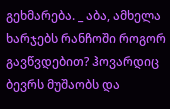გეხმარება. _ აბა, ამხელა ხარჯებს რანჩოში როგორ გავწვდებით? ჰოვარდიც ბევრს მუშაობს და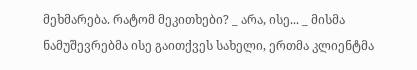მეხმარება. რატომ მეკითხები? _ არა, ისე... _ მისმა ნამუშევრებმა ისე გაითქვეს სახელი, ერთმა კლიენტმა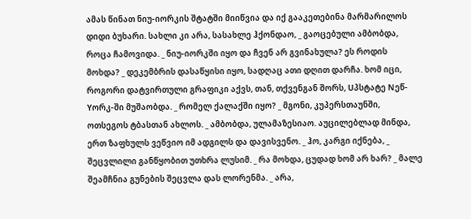ამას წინათ ნიუ-იორკის შტატში მიიწვია და იქ გააკეთებინა მარმარილოს დიდი ბუხარი. სახლი კი არა, სასახლე ჰქონდაო, _ გაოცებული ამბობდა, როცა ჩამოვიდა. _ ნიუ-იორკში იყო და ჩვენ არ გვინახულა? ეს როდის მოხდა? _ დეკემბრის დასაწყისი იყო, სადღაც ათი დღით დარჩა. ხომ იცი, როგორი დატვირთული გრაფიკი აქვს, თან, თქვენგან შორს, Uპსტატე Nეწ-Yორკ-ში მუშაობდა. _ რომელ ქალაქში იყო? _ მგონი, კუპერსთაუნში, ოთსეგოს ტბასთან ახლოს. _ ამბობდა, ულამაზესიაო. აუცილებლად მინდა, ერთ ზაფხულს ვეწვიო იმ ადგილს და დავისვენო. _ ჰო, კარგი იქნება, _ შეცვლილი განწყობით უთხრა ლუსიმ. _ რა მოხდა, ცუდად ხომ არ ხარ? _ მალე შეამჩნია გუნების შეცვლა დას ლორენმა. _ არა,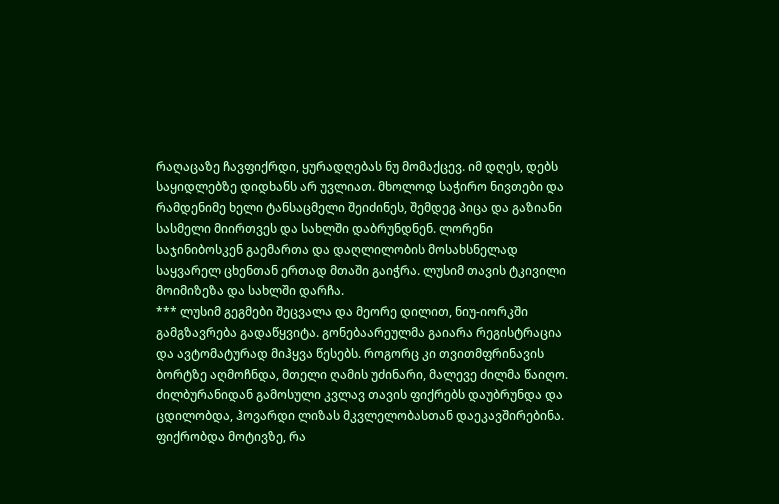რაღაცაზე ჩავფიქრდი, ყურადღებას ნუ მომაქცევ. იმ დღეს, დებს საყიდლებზე დიდხანს არ უვლიათ. მხოლოდ საჭირო ნივთები და რამდენიმე ხელი ტანსაცმელი შეიძინეს, შემდეგ პიცა და გაზიანი სასმელი მიირთვეს და სახლში დაბრუნდნენ. ლორენი საჯინიბოსკენ გაემართა და დაღლილობის მოსახსნელად საყვარელ ცხენთან ერთად მთაში გაიჭრა. ლუსიმ თავის ტკივილი მოიმიზეზა და სახლში დარჩა.
*** ლუსიმ გეგმები შეცვალა და მეორე დილით, ნიუ-იორკში გამგზავრება გადაწყვიტა. გონებაარეულმა გაიარა რეგისტრაცია და ავტომატურად მიჰყვა წესებს. როგორც კი თვითმფრინავის ბორტზე აღმოჩნდა, მთელი ღამის უძინარი, მალევე ძილმა წაიღო. ძილბურანიდან გამოსული კვლავ თავის ფიქრებს დაუბრუნდა და ცდილობდა, ჰოვარდი ლიზას მკვლელობასთან დაეკავშირებინა. ფიქრობდა მოტივზე, რა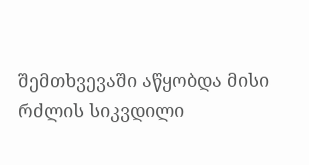შემთხვევაში აწყობდა მისი რძლის სიკვდილი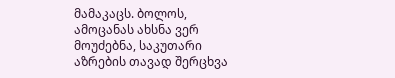მამაკაცს. ბოლოს, ამოცანას ახსნა ვერ მოუძებნა, საკუთარი აზრების თავად შერცხვა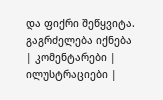და ფიქრი შეწყვიტა.
გაგრძელება იქნება
| კომენტარები |
ილუსტრაციები |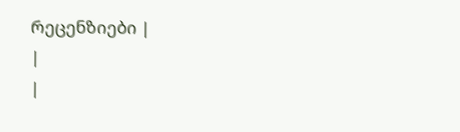რეცენზიები |
|
|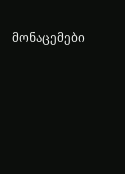მონაცემები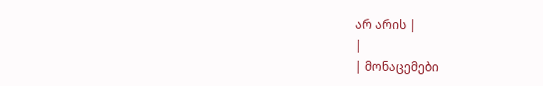არ არის |
|
| მონაცემები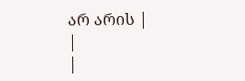არ არის |
|
|